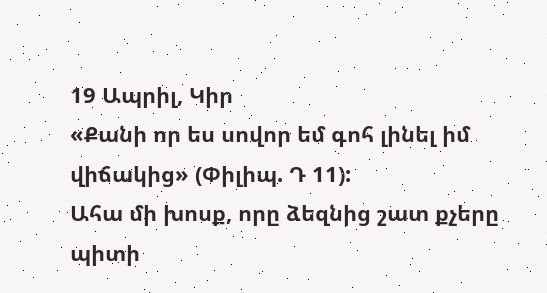19 Ապրիլ, Կիր
«Քանի որ ես սովոր եմ գոհ լինել իմ վիճակից» (Փիլիպ. Դ 11):
Ահա մի խոսք, որը ձեզնից շատ քչերը պիտի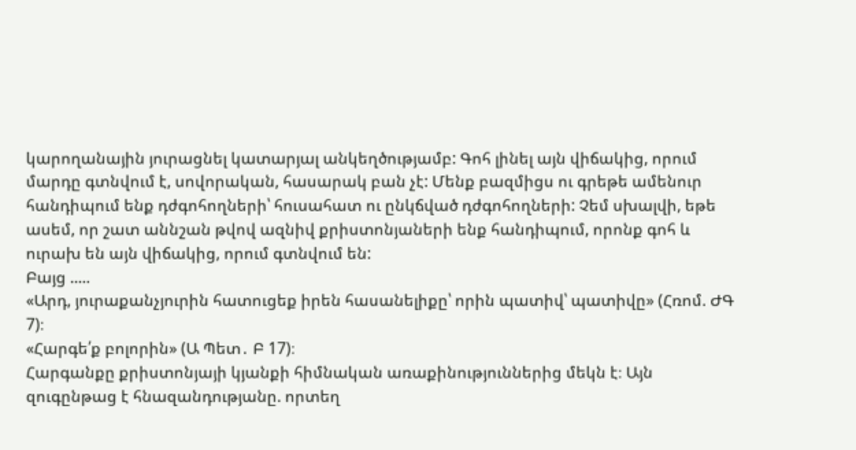կարողանային յուրացնել կատարյալ անկեղծությամբ: Գոհ լինել այն վիճակից, որում մարդը գտնվում է, սովորական, հասարակ բան չէ: Մենք բազմիցս ու գրեթե ամենուր հանդիպում ենք դժգոհողների՝ հուսահատ ու ընկճված դժգոհողների: Չեմ սխալվի, եթե ասեմ, որ շատ աննշան թվով ազնիվ քրիստոնյաների ենք հանդիպում, որոնք գոհ և ուրախ են այն վիճակից, որում գտնվում են:
Բայց .....
«Արդ, յուրաքանչյուրին հատուցեք իրեն հասանելիքը՝ որին պատիվ՝ պատիվը» (Հռոմ. ԺԳ 7)։
«Հարգե՛ք բոլորին» (Ա Պետ․ Բ 17)։
Հարգանքը քրիստոնյայի կյանքի հիմնական առաքինություններից մեկն է։ Այն զուգընթաց է հնազանդությանը. որտեղ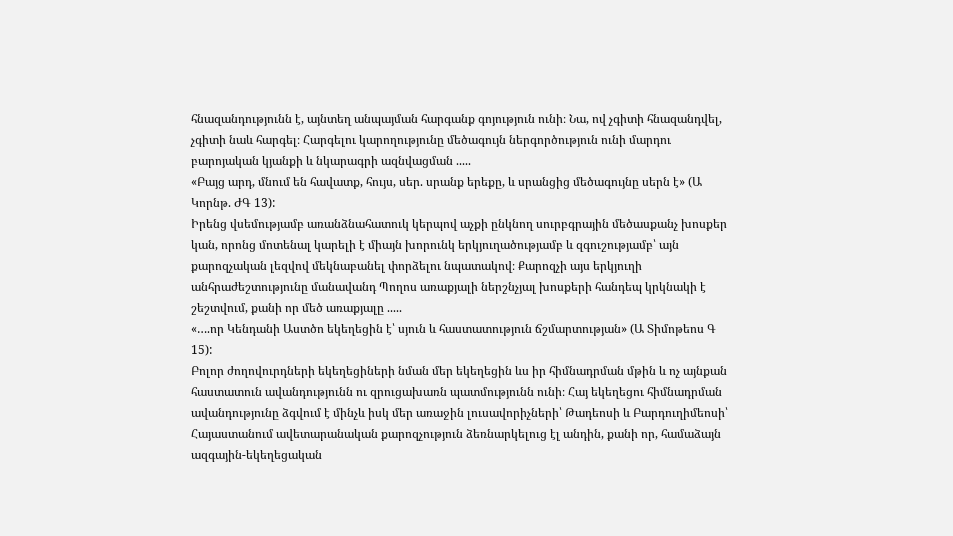հնազանդությունն է, այնտեղ անպայման հարգանք գոյություն ունի։ Նա, ով չգիտի հնազանդվել, չգիտի նաև հարգել։ Հարգելու կարողությունը մեծագույն ներգործություն ունի մարդու բարոյական կյանքի և նկարագրի ազնվացման .....
«Բայց արդ, մնում են հավատք, հույս, սեր. սրանք երեքը, և սրանցից մեծագույնը սերն է» (Ա Կորնթ. ԺԳ 13):
Իրենց վսեմությամբ առանձնահատուկ կերպով աչքի ընկնող սուրբգրային մեծասքանչ խոսքեր կան, որոնց մոտենալ կարելի է միայն խորունկ երկյուղածությամբ և զգուշությամբ՝ այն քարոզչական լեզվով մեկնաբանել փորձելու նպատակով։ Քարոզչի այս երկյուղի անհրաժեշտությունը մանավանդ Պողոս առաքյալի ներշնչյալ խոսքերի հանդեպ կրկնակի է շեշտվում, քանի որ մեծ առաքյալը .....
«….որ Կենդանի Աստծո եկեղեցին է՝ սյուն և հաստատություն ճշմարտության» (Ա Տիմոթեոս Գ 15):
Բոլոր ժողովուրդների եկեղեցիների նման մեր եկեղեցին ևս իր հիմնադրման մթին և ոչ այնքան հաստատուն ավանդությունն ու զրուցախառն պատմությունն ունի։ Հայ եկեղեցու հիմնադրման ավանդությունը ձգվում է մինչև իսկ մեր առաջին լուսավորիչների՝ Թադեոսի և Բարդուղիմեոսի՝ Հայաստանում ավետարանական քարոզչություն ձեռնարկելուց էլ անդին, քանի որ, համաձայն ազգային-եկեղեցական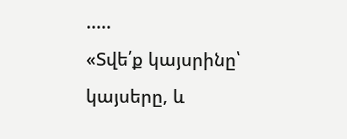.....
«Տվե՛ք կայսրինը՝ կայսերը, և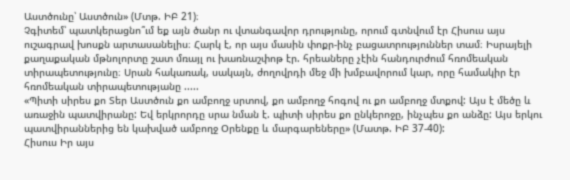Աստծունը՝ Աստծուն» (Մտթ. ԻԲ 21)։
Չգիտեմ՝ պատկերացնո՞ւմ եք այն ծանր ու վտանգավոր դրությունը, որում գտնվում էր Հիսուս այս ուշագրավ խոսքն արտասանելիս։ Հարկ է, որ այս մասին փոքր-ինչ բացատրություններ տամ։ Իսրայելի քաղաքական մթնոլորտը շատ մռայլ ու խառնաշփոթ էր. հրեաները չէին հանդուրժում հռոմեական տիրապետությունը։ Սրան հակառակ, սակայն, ժողովրդի մեջ մի խմբավորում կար, որը համակիր էր հռոմեական տիրապետությանը .....
«Պիտի սիրես քո Տեր Աստծուն քո ամբողջ սրտով, քո ամբողջ հոգով ու քո ամբողջ մտքով: Այս է մեծը և առաջին պատվիրանը: Եվ երկրորդը սրա նման է. պիտի սիրես քո ընկերոջը, ինչպես քո անձը: Այս երկու պատվիրաններից են կախված ամբողջ Օրենքը և մարգարեները» (Մատթ. ԻԲ 37-40):
Հիսուս Իր այս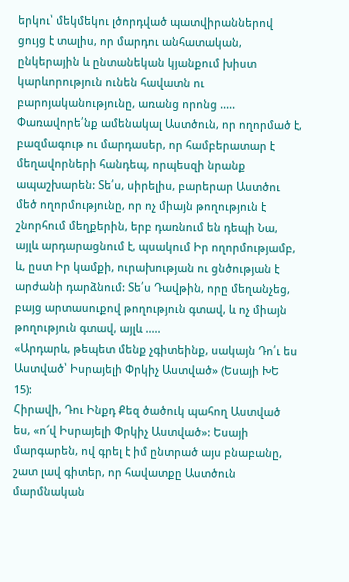երկու՝ մեկմեկու լծորդված պատվիրաններով ցույց է տալիս, որ մարդու անհատական, ընկերային և ընտանեկան կյանքում խիստ կարևորություն ունեն հավատն ու բարոյականությունը, առանց որոնց .....
Փառավորե՛նք ամենակալ Աստծուն, որ ողորմած է, բազմագութ ու մարդասեր, որ համբերատար է մեղավորների հանդեպ, որպեսզի նրանք ապաշխարեն: Տե՛ս, սիրելիս, բարերար Աստծու մեծ ողորմությունը, որ ոչ միայն թողություն է շնորհում մեղքերին, երբ դառնում են դեպի Նա, այլև արդարացնում է, պսակում Իր ողորմությամբ, և, ըստ Իր կամքի, ուրախության ու ցնծության է արժանի դարձնում: Տե՛ս Դավթին, որը մեղանչեց, բայց արտասուքով թողություն գտավ, և ոչ միայն թողություն գտավ, այլև .....
«Արդարև, թեպետ մենք չգիտեինք, սակայն Դո՛ւ ես Աստված՝ Իսրայելի Փրկիչ Աստված» (Եսայի ԽԵ 15):
Հիրավի, Դու Ինքդ Քեզ ծածուկ պահող Աստված ես, «ո՜վ Իսրայելի Փրկիչ Աստված»: Եսայի մարգարեն, ով գրել է իմ ընտրած այս բնաբանը, շատ լավ գիտեր, որ հավատքը Աստծուն մարմնական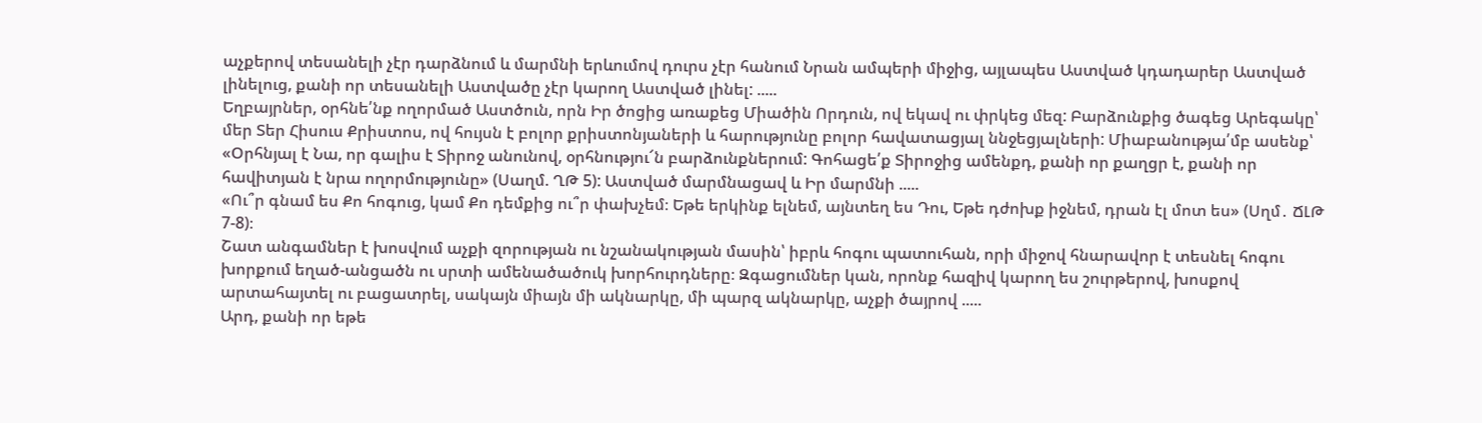աչքերով տեսանելի չէր դարձնում և մարմնի երևումով դուրս չէր հանում Նրան ամպերի միջից, այլապես Աստված կդադարեր Աստված լինելուց, քանի որ տեսանելի Աստվածը չէր կարող Աստված լինել: .....
Եղբայրներ, օրհնե՛նք ողորմած Աստծուն, որն Իր ծոցից առաքեց Միածին Որդուն, ով եկավ ու փրկեց մեզ: Բարձունքից ծագեց Արեգակը՝ մեր Տեր Հիսուս Քրիստոս, ով հույսն է բոլոր քրիստոնյաների և հարությունը բոլոր հավատացյալ ննջեցյալների: Միաբանությա՛մբ ասենք՝ «Օրհնյալ է Նա, որ գալիս է Տիրոջ անունով, օրհնությու՜ն բարձունքներում: Գոհացե՛ք Տիրոջից ամենքդ, քանի որ քաղցր է, քանի որ հավիտյան է նրա ողորմությունը» (Սաղմ. ՂԹ 5): Աստված մարմնացավ և Իր մարմնի .....
«Ու՞ր գնամ ես Քո հոգուց, կամ Քո դեմքից ու՞ր փախչեմ։ Եթե երկինք ելնեմ, այնտեղ ես Դու, Եթե դժոխք իջնեմ, դրան էլ մոտ ես» (Սղմ․ ՃԼԹ 7-8)։
Շատ անգամներ է խոսվում աչքի զորության ու նշանակության մասին՝ իբրև հոգու պատուհան, որի միջով հնարավոր է տեսնել հոգու խորքում եղած-անցածն ու սրտի ամենածածուկ խորհուրդները։ Զգացումներ կան, որոնք հազիվ կարող ես շուրթերով, խոսքով արտահայտել ու բացատրել, սակայն միայն մի ակնարկը, մի պարզ ակնարկը, աչքի ծայրով .....
Արդ, քանի որ եթե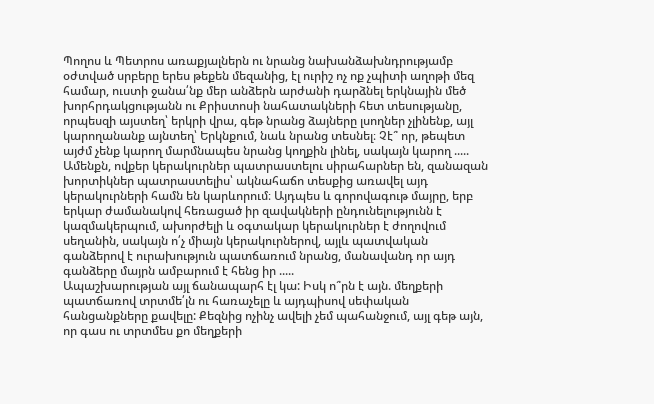Պողոս և Պետրոս առաքյալներն ու նրանց նախանձախնդրությամբ օժտված սրբերը երես թեքեն մեզանից, էլ ուրիշ ոչ ոք չպիտի աղոթի մեզ համար, ուստի ջանա՛նք մեր անձերն արժանի դարձնել երկնային մեծ խորհրդակցությանն ու Քրիստոսի նահատակների հետ տեսությանը, որպեսզի այստեղ՝ երկրի վրա, գեթ նրանց ձայները լսողներ չլինենք, այլ կարողանանք այնտեղ՝ Երկնքում, նաև նրանց տեսնել։ Չէ՞ որ, թեպետ այժմ չենք կարող մարմնապես նրանց կողքին լինել, սակայն կարող .....
Ամենքն, ովքեր կերակուրներ պատրաստելու սիրահարներ են, զանազան խորտիկներ պատրաստելիս՝ ակնահաճո տեսքից առավել այդ կերակուրների համն են կարևորում։ Այդպես և գորովագութ մայրը, երբ երկար ժամանակով հեռացած իր զավակների ընդունելությունն է կազմակերպում, ախորժելի և օգտակար կերակուրներ է ժողովում սեղանին, սակայն ո՛չ միայն կերակուրներով, այլև պատվական գանձերով է ուրախություն պատճառում նրանց, մանավանդ որ այդ գանձերը մայրն ամբարում է հենց իր .....
Ապաշխարության այլ ճանապարհ էլ կա: Իսկ ո՞րն է այն. մեղքերի պատճառով տրտմե՛լն ու հառաչելը և այդպիսով սեփական հանցանքները քավելը: Քեզնից ոչինչ ավելի չեմ պահանջում, այլ գեթ այն, որ գաս ու տրտմես քո մեղքերի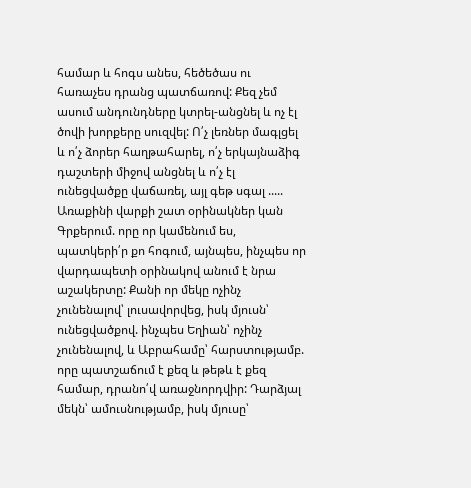համար և հոգս անես, հեծեծաս ու հառաչես դրանց պատճառով: Քեզ չեմ ասում անդունդները կտրել-անցնել և ոչ էլ ծովի խորքերը սուզվել: Ո՛չ լեռներ մագլցել և ո՛չ ձորեր հաղթահարել, ո՛չ երկայնաձիգ դաշտերի միջով անցնել և ո՛չ էլ ունեցվածքը վաճառել, այլ գեթ սգալ .....
Առաքինի վարքի շատ օրինակներ կան Գրքերում. որը որ կամենում ես, պատկերի՛ր քո հոգում, այնպես, ինչպես որ վարդապետի օրինակով անում է նրա աշակերտը: Քանի որ մեկը ոչինչ չունենալով՝ լուսավորվեց, իսկ մյուսն՝ ունեցվածքով. ինչպես Եղիան՝ ոչինչ չունենալով, և Աբրահամը՝ հարստությամբ. որը պատշաճում է քեզ և թեթև է քեզ համար, դրանո՛վ առաջնորդվիր: Դարձյալ մեկն՝ ամուսնությամբ, իսկ մյուսը՝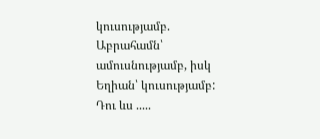կուսությամբ. Աբրահամն՝ ամուսնությամբ, իսկ Եղիան՝ կուսությամբ: Դու ևս .....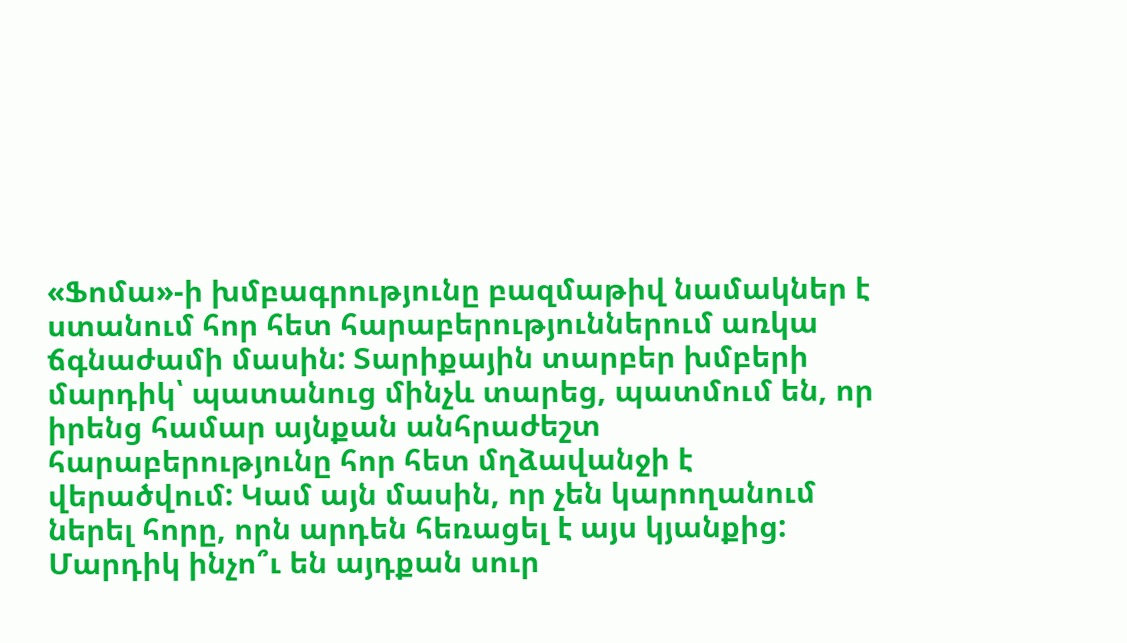«Ֆոմա»-ի խմբագրությունը բազմաթիվ նամակներ է ստանում հոր հետ հարաբերություններում առկա ճգնաժամի մասին: Տարիքային տարբեր խմբերի մարդիկ՝ պատանուց մինչև տարեց, պատմում են, որ իրենց համար այնքան անհրաժեշտ հարաբերությունը հոր հետ մղձավանջի է վերածվում: Կամ այն մասին, որ չեն կարողանում ներել հորը, որն արդեն հեռացել է այս կյանքից: Մարդիկ ինչո՞ւ են այդքան սուր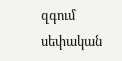զգում սեփական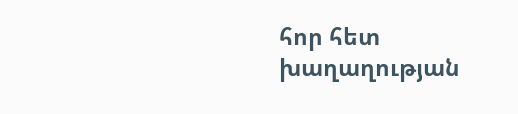հոր հետ խաղաղության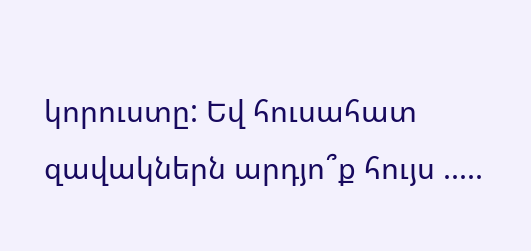կորուստը: Եվ հուսահատ զավակներն արդյո՞ք հույս .....